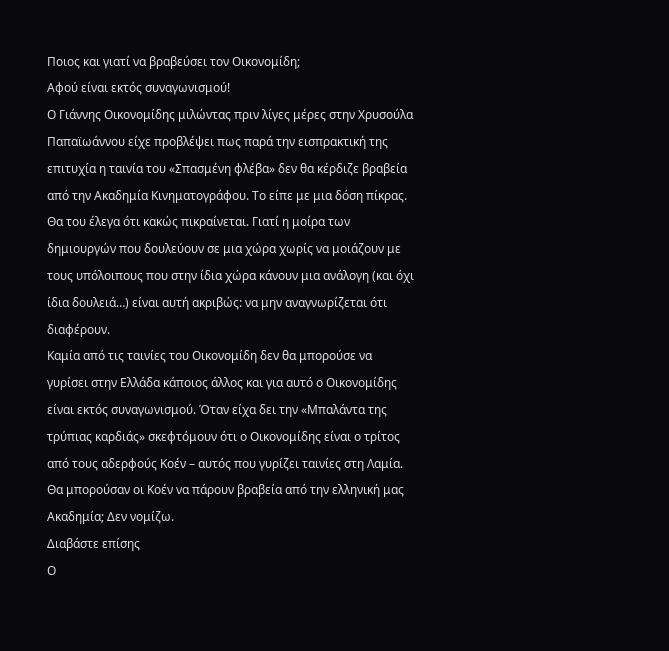Ποιος και γιατί να βραβεύσει τον Οικονομίδη;
Αφού είναι εκτός συναγωνισμού!
Ο Γιάννης Οικονομίδης μιλώντας πριν λίγες μέρες στην Χρυσούλα Παπαϊωάννου είχε προβλέψει πως παρά την εισπρακτική της επιτυχία η ταινία του «Σπασμένη φλέβα» δεν θα κέρδιζε βραβεία από την Ακαδημία Κινηματογράφου. Το είπε με μια δόση πίκρας. Θα του έλεγα ότι κακώς πικραίνεται. Γιατί η μοίρα των δημιουργών που δουλεύουν σε μια χώρα χωρίς να μοιάζουν με τους υπόλοιπους που στην ίδια χώρα κάνουν μια ανάλογη (και όχι ίδια δουλειά…) είναι αυτή ακριβώς: να μην αναγνωρίζεται ότι διαφέρουν.
Καμία από τις ταινίες του Οικονομίδη δεν θα μπορούσε να γυρίσει στην Ελλάδα κάποιος άλλος και για αυτό ο Οικονομίδης είναι εκτός συναγωνισμού. Όταν είχα δει την «Μπαλάντα της τρύπιας καρδιάς» σκεφτόμουν ότι ο Οικονομίδης είναι ο τρίτος από τους αδερφούς Κοέν – αυτός που γυρίζει ταινίες στη Λαμία. Θα μπορούσαν οι Κοέν να πάρουν βραβεία από την ελληνική μας Ακαδημία; Δεν νομίζω.
Διαβάστε επίσης
Ο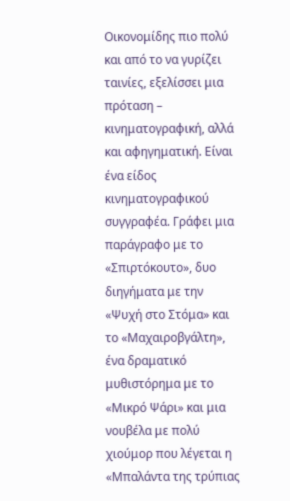Οικονομίδης πιο πολύ και από το να γυρίζει ταινίες, εξελίσσει μια πρόταση – κινηματογραφική, αλλά και αφηγηματική. Είναι ένα είδος κινηματογραφικού συγγραφέα. Γράφει μια παράγραφο με το «Σπιρτόκουτο», δυο διηγήματα με την «Ψυχή στο Στόμα» και το «Μαχαιροβγάλτη», ένα δραματικό μυθιστόρημα με το «Μικρό Ψάρι» και μια νουβέλα με πολύ χιούμορ που λέγεται η «Μπαλάντα της τρύπιας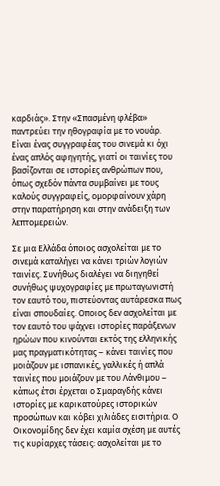καρδιάς». Στην «Σπασμένη φλέβα» παντρεύει την ηθογραφία με το νουάρ. Είναι ένας συγγραφέας του σινεμά κι όχι ένας απλός αφηγητής, γιατί οι ταινίες του βασίζονται σε ιστορίες ανθρώπων που, όπως σχεδόν πάντα συμβαίνει με τους καλούς συγγραφείς, ομορφαίνουν χάρη στην παρατήρηση και στην ανάδειξη των λεπτομερειών.

Σε μια Ελλάδα όποιος ασχολείται με το σινεμά καταλήγει να κάνει τριών λογιών ταινίες. Συνήθως διαλέγει να διηγηθεί συνήθως ψυχογραφίες με πρωταγωνιστή τον εαυτό του, πιστεύοντας αυτάρεσκα πως είναι σπουδαίες. Οποιος δεν ασχολείται με τον εαυτό του ψάχνει ιστορίες παράξενων ηρώων που κινούνται εκτός της ελληνικής μας πραγματικότητας – κάνει ταινίες που μοιάζουν με ισπανικές, γαλλικές ή απλά ταινίες που μοιάζουν με του Λάνθιμου – κάπως έτσι έρχεται ο Σμαραγδής κάνει ιστορίες με καρικατούρες ιστορικών προσώπων και κόβει χιλιάδες εισιτήρια. Ο Οικονομίδης δεν έχει καμία σχέση με αυτές τις κυρίαρχες τάσεις: ασχολείται με το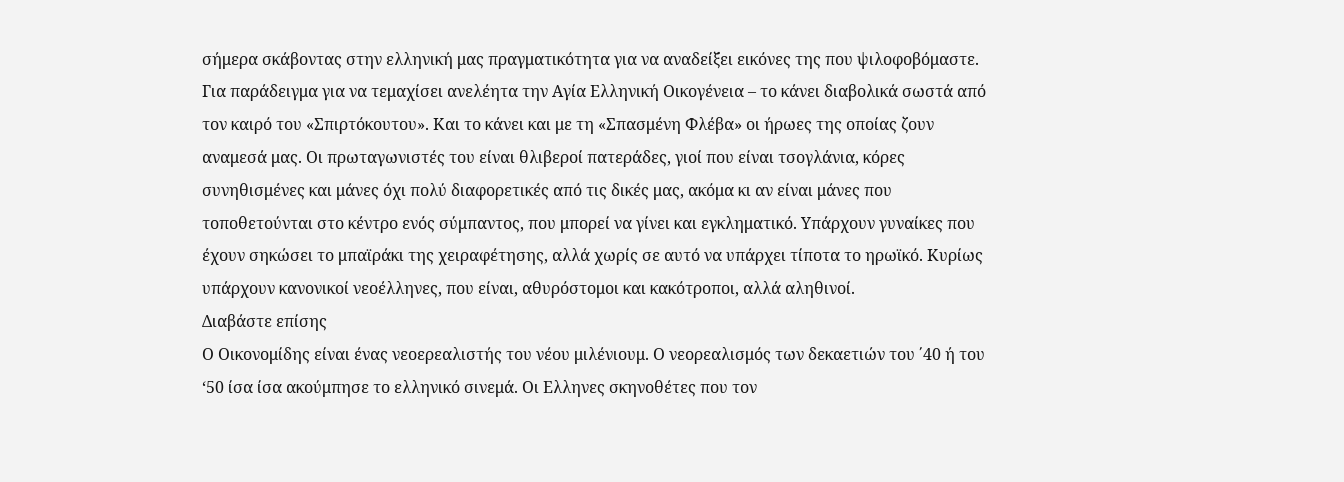σήμερα σκάβοντας στην ελληνική μας πραγματικότητα για να αναδείξει εικόνες της που ψιλοφοβόμαστε. Για παράδειγμα για να τεμαχίσει ανελέητα την Αγία Ελληνική Οικογένεια – το κάνει διαβολικά σωστά από τον καιρό του «Σπιρτόκουτου». Και το κάνει και με τη «Σπασμένη Φλέβα» οι ήρωες της οποίας ζουν αναμεσά μας. Οι πρωταγωνιστές του είναι θλιβεροί πατεράδες, γιοί που είναι τσογλάνια, κόρες συνηθισμένες και μάνες όχι πολύ διαφορετικές από τις δικές μας, ακόμα κι αν είναι μάνες που τοποθετούνται στο κέντρο ενός σύμπαντος, που μπορεί να γίνει και εγκληματικό. Υπάρχουν γυναίκες που έχουν σηκώσει το μπαϊράκι της χειραφέτησης, αλλά χωρίς σε αυτό να υπάρχει τίποτα το ηρωϊκό. Κυρίως υπάρχουν κανονικοί νεοέλληνες, που είναι, αθυρόστομοι και κακότροποι, αλλά αληθινοί.
Διαβάστε επίσης
Ο Οικονομίδης είναι ένας νεοερεαλιστής του νέου μιλένιουμ. Ο νεορεαλισμός των δεκαετιών του ΄40 ή του ‘50 ίσα ίσα ακούμπησε το ελληνικό σινεμά. Οι Ελληνες σκηνοθέτες που τον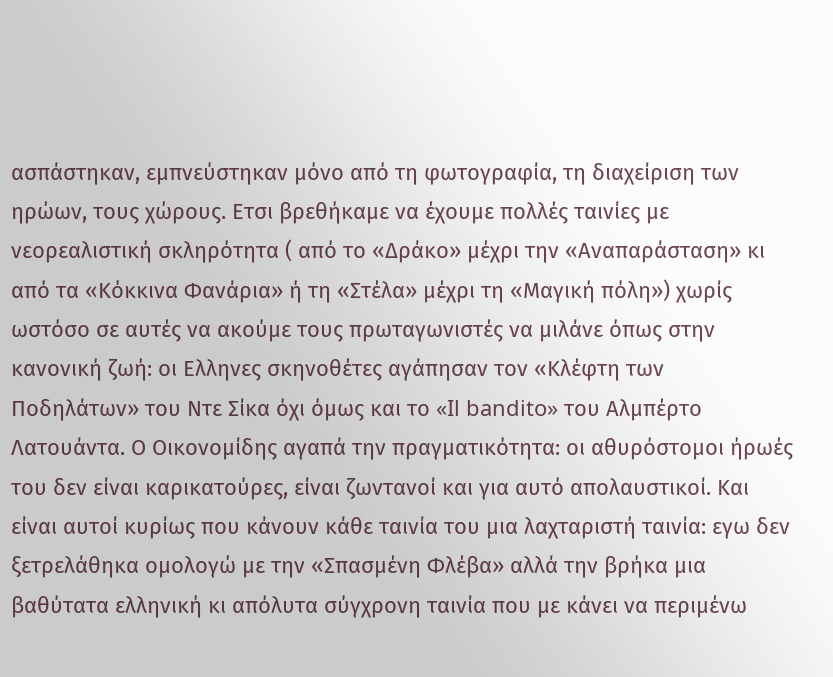ασπάστηκαν, εμπνεύστηκαν μόνο από τη φωτογραφία, τη διαχείριση των ηρώων, τους χώρους. Ετσι βρεθήκαμε να έχουμε πολλές ταινίες με νεορεαλιστική σκληρότητα ( από το «Δράκο» μέχρι την «Αναπαράσταση» κι από τα «Κόκκινα Φανάρια» ή τη «Στέλα» μέχρι τη «Μαγική πόλη») χωρίς ωστόσο σε αυτές να ακούμε τους πρωταγωνιστές να μιλάνε όπως στην κανονική ζωή: οι Ελληνες σκηνοθέτες αγάπησαν τον «Κλέφτη των Ποδηλάτων» του Ντε Σίκα όχι όμως και το «Il bandito» του Αλμπέρτο Λατουάντα. Ο Οικονομίδης αγαπά την πραγματικότητα: οι αθυρόστομοι ήρωές του δεν είναι καρικατούρες, είναι ζωντανοί και για αυτό απολαυστικοί. Και είναι αυτοί κυρίως που κάνουν κάθε ταινία του μια λαχταριστή ταινία: εγω δεν ξετρελάθηκα ομολογώ με την «Σπασμένη Φλέβα» αλλά την βρήκα μια βαθύτατα ελληνική κι απόλυτα σύγχρονη ταινία που με κάνει να περιμένω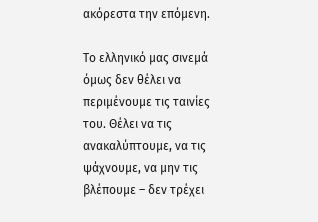ακόρεστα την επόμενη.

Το ελληνικό μας σινεμά όμως δεν θέλει να περιμένουμε τις ταινίες του. Θέλει να τις ανακαλύπτουμε, να τις ψάχνουμε, να μην τις βλέπουμε – δεν τρέχει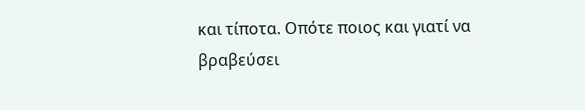και τίποτα. Οπότε ποιος και γιατί να βραβεύσει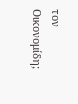τον Οικονομίδη;